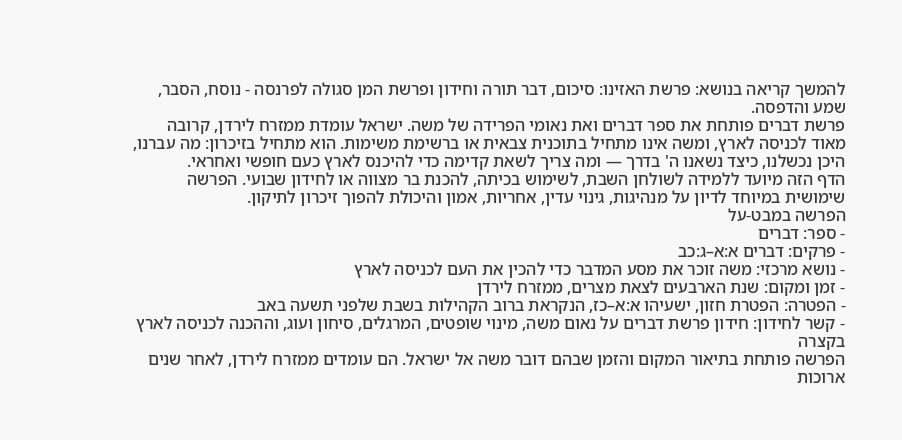להמשך קריאה בנושא: פרשת האזינו: סיכום, דבר תורה וחידון ופרשת המן סגולה לפרנסה - נוסח, הסבר, שמע והדפסה.
פרשת דברים פותחת את ספר דברים ואת נאומי הפרידה של משה. ישראל עומדת ממזרח לירדן, קרובה מאוד לכניסה לארץ, ומשה אינו מתחיל בתוכנית צבאית או ברשימת משימות. הוא מתחיל בזיכרון: מה עברנו, היכן נכשלנו, כיצד נשאנו ה' בדרך — ומה צריך לשאת קדימה כדי להיכנס לארץ כעם חופשי ואחראי.
הדף הזה מיועד ללמידה לשולחן השבת, לשימוש בכיתה, להכנת בר מצווה או לחידון שבועי. הפרשה שימושית במיוחד לדיון על מנהיגות, גינוי עדין, אחריות, אמון והיכולת להפוך זיכרון לתיקון.
הפרשה במבט-על
- ספר: דברים
- פרקים: דברים א:א–ג:כב
- נושא מרכזי: משה זוכר את מסע המדבר כדי להכין את העם לכניסה לארץ
- זמן ומקום: שנת הארבעים לצאת מצרים, ממזרח לירדן
- הפטרה: הפטרת חזון, ישעיהו א:א–כז, הנקראת ברוב הקהילות בשבת שלפני תשעה באב
- קשר לחידון: חידון פרשת דברים על נאום משה, מינוי שופטים, המרגלים, סיחון ועוג, וההכנה לכניסה לארץ
בקצרה
הפרשה פותחת בתיאור המקום והזמן שבהם דובר משה אל ישראל. הם עומדים ממזרח לירדן, לאחר שנים ארוכות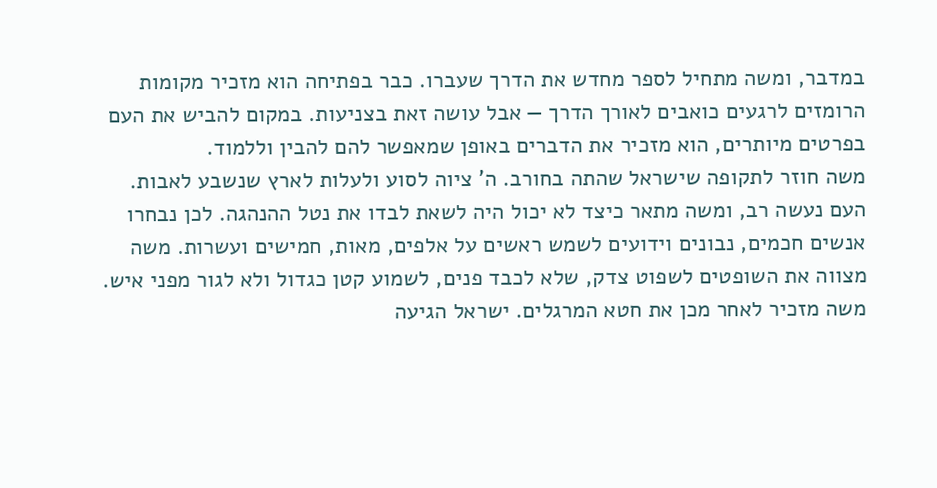במדבר, ומשה מתחיל לספר מחדש את הדרך שעברו. כבר בפתיחה הוא מזכיר מקומות הרומזים לרגעים כואבים לאורך הדרך — אבל עושה זאת בצניעות. במקום להביש את העם בפרטים מיותרים, הוא מזכיר את הדברים באופן שמאפשר להם להבין וללמוד.
משה חוזר לתקופה שישראל שהתה בחורב. ה' ציוה לסוע ולעלות לארץ שנשבע לאבות. העם נעשה רב, ומשה מתאר כיצד לא יכול היה לשאת לבדו את נטל ההנהגה. לכן נבחרו אנשים חכמים, נבונים וידועים לשמש ראשים על אלפים, מאות, חמישים ועשרות. משה מצווה את השופטים לשפוט צדק, שלא לכבד פנים, לשמוע קטן כגדול ולא לגור מפני איש.
משה מזכיר לאחר מכן את חטא המרגלים. ישראל הגיעה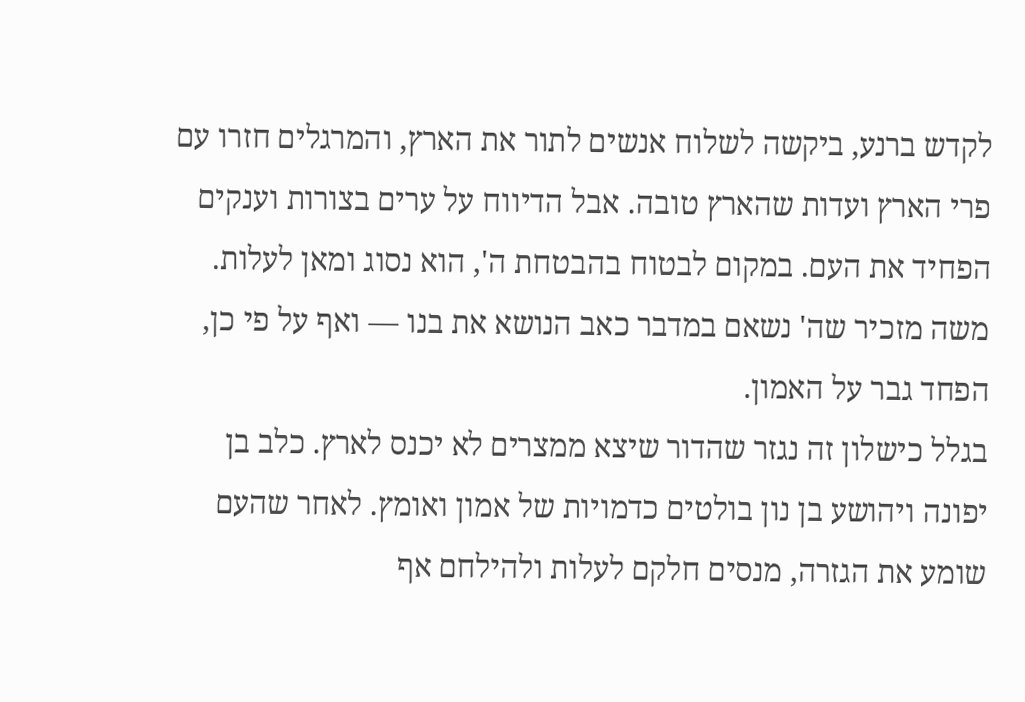לקדש ברנע, ביקשה לשלוח אנשים לתור את הארץ, והמרגלים חזרו עם פרי הארץ ועדות שהארץ טובה. אבל הדיווח על ערים בצורות וענקים הפחיד את העם. במקום לבטוח בהבטחת ה', הוא נסוג ומאן לעלות. משה מזכיר שה' נשאם במדבר כאב הנושא את בנו — ואף על פי כן, הפחד גבר על האמון.
בגלל כישלון זה נגזר שהדור שיצא ממצרים לא יכנס לארץ. כלב בן יפונה ויהושע בן נון בולטים כדמויות של אמון ואומץ. לאחר שהעם שומע את הגזרה, מנסים חלקם לעלות ולהילחם אף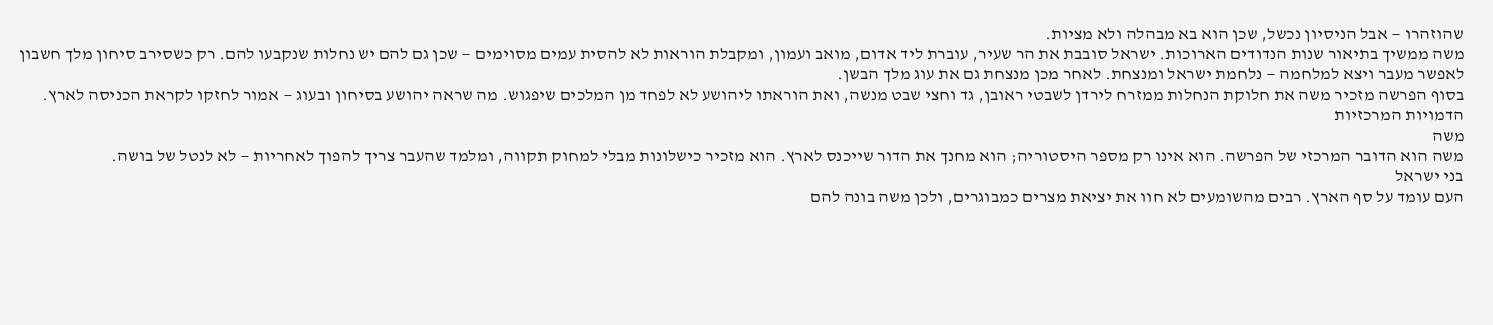שהוזהרו — אבל הניסיון נכשל, שכן הוא בא מבהלה ולא מציות.
משה ממשיך בתיאור שנות הנדודים הארוכות. ישראל סובבת את הר שעיר, עוברת ליד אדום, מואב ועמון, ומקבלת הוראות לא להסית עמים מסוימים — שכן גם להם יש נחלות שנקבעו להם. רק כשסירב סיחון מלך חשבון לאפשר מעבר ויצא למלחמה — נלחמת ישראל ומנצחת. לאחר מכן מנצחת גם את עוג מלך הבשן.
בסוף הפרשה מזכיר משה את חלוקת הנחלות ממזרח לירדן לשבטי ראובן, גד וחצי שבט מנשה, ואת הוראתו ליהושע לא לפחד מן המלכים שיפגוש. מה שראה יהושע בסיחון ובעוג — אמור לחזקו לקראת הכניסה לארץ.
הדמויות המרכזיות
משה
משה הוא הדובר המרכזי של הפרשה. הוא אינו רק מספר היסטוריה; הוא מחנך את הדור שייכנס לארץ. הוא מזכיר כישלונות מבלי למחוק תקווה, ומלמד שהעבר צריך להפוך לאחריות — לא לנטל של בושה.
בני ישראל
העם עומד על סף הארץ. רבים מהשומעים לא חוו את יציאת מצרים כמבוגרים, ולכן משה בונה להם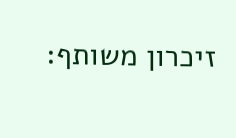זיכרון משותף: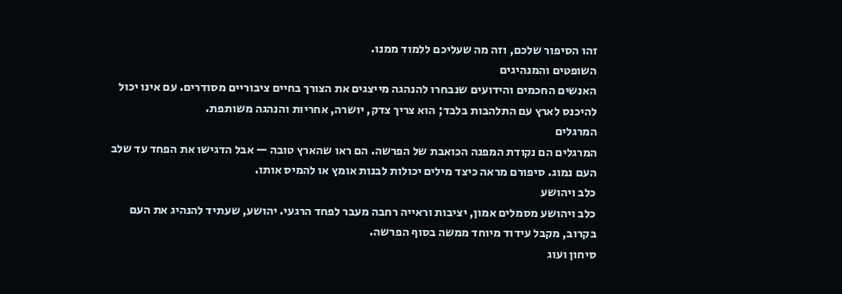זהו הסיפור שלכם, וזה מה שעליכם ללמוד ממנו.
השופטים והמנהיגים
האנשים החכמים והידועים שנבחרו להנהגה מייצגים את הצורך בחיים ציבוריים מסודרים. עם אינו יכול להיכנס לארץ עם התלהבות בלבד; הוא צריך צדק, יושרה, אחריות והנהגה משותפת.
המרגלים
המרגלים הם נקודת המפנה הכואבת של הפרשה. הם ראו שהארץ טובה — אבל הדגישו את הפחד עד שלב העם נמוג. סיפורם מראה כיצד מילים יכולות לבנות אומץ או להמיס אותו.
כלב ויהושע
כלב ויהושע מסמלים אמון, יציבות וראייה רחבה מעבר לפחד הרגעי. יהושע, שעתיד להנהיג את העם בקרוב, מקבל עידוד מיוחד ממשה בסוף הפרשה.
סיחון ועוג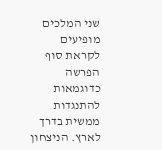שני המלכים מופיעים לקראת סוף הפרשה כדוגמאות להתנגדות ממשית בדרך לארץ. הניצחון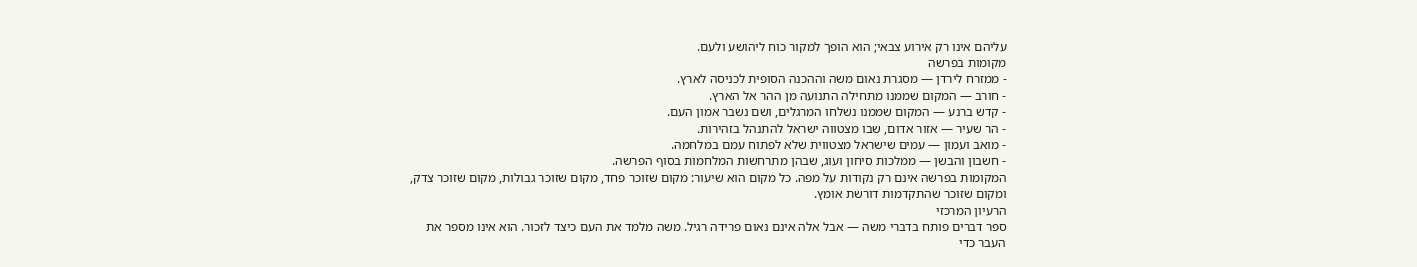עליהם אינו רק אירוע צבאי; הוא הופך למקור כוח ליהושע ולעם.
מקומות בפרשה
- ממזרח לירדן — מסגרת נאום משה וההכנה הסופית לכניסה לארץ.
- חורב — המקום שממנו מתחילה התנועה מן ההר אל הארץ.
- קדש ברנע — המקום שממנו נשלחו המרגלים, ושם נשבר אמון העם.
- הר שעיר — אזור אדום, שבו מצטווה ישראל להתנהל בזהירות.
- מואב ועמון — עמים שישראל מצטווית שלא לפתוח עמם במלחמה.
- חשבון והבשן — ממלכות סיחון ועוג, שבהן מתרחשות המלחמות בסוף הפרשה.
המקומות בפרשה אינם רק נקודות על מפה. כל מקום הוא שיעור: מקום שזוכר פחד, מקום שזוכר גבולות, מקום שזוכר צדק, ומקום שזוכר שהתקדמות דורשת אומץ.
הרעיון המרכזי
ספר דברים פותח בדברי משה — אבל אלה אינם נאום פרידה רגיל. משה מלמד את העם כיצד לזכור. הוא אינו מספר את העבר כדי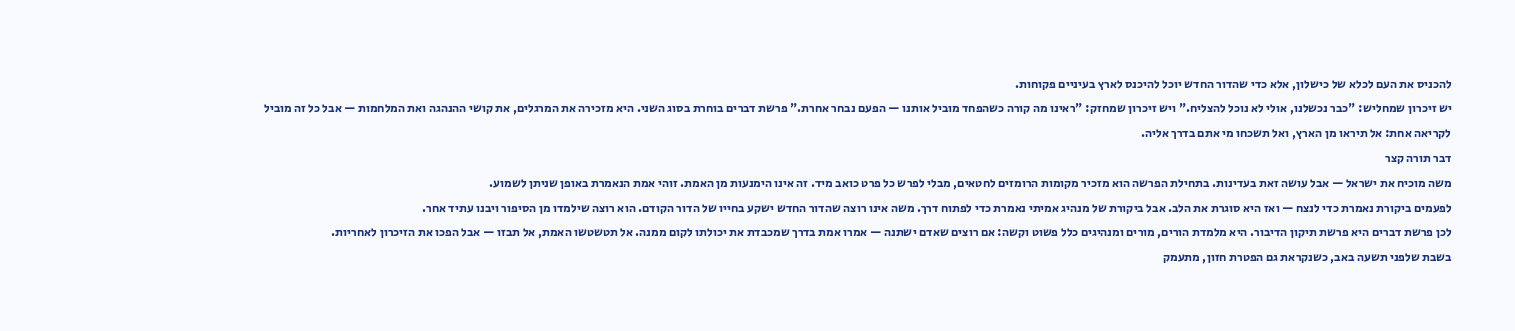להכניס את העם לכלא של כישלון, אלא כדי שהדור החדש יוכל להיכנס לארץ בעיניים פקוחות.
יש זיכרון שמחליש: "כבר נכשלנו, אולי לא נוכל להצליח." ויש זיכרון שמחזק: "ראינו מה קורה כשהפחד מוביל אותנו — הפעם נבחר אחרת." פרשת דברים בוחרת בסוג השני. היא מזכירה את המרגלים, את קושי ההנהגה ואת המלחמות — אבל כל זה מוביל לקריאה אחת: אל תיראו מן הארץ, ואל תשכחו מי אתם בדרך אליה.
דבר תורה קצר
משה מוכיח את ישראל — אבל עושה זאת בעדינות. בתחילת הפרשה הוא מזכיר מקומות הרומזים לחטאים, מבלי לפרש כל פרט כואב מיד. זה אינו הימנעות מן האמת. זוהי אמת הנאמרת באופן שניתן לשמוע.
לפעמים ביקורת נאמרת כדי לנצח — ואז היא סוגרת את הלב. אבל ביקורת של מנהיג אמיתי נאמרת כדי לפתוח דרך. משה אינו רוצה שהדור החדש ישקע בחייו של הדור הקודם. הוא רוצה שילמדו מן הסיפור ויבנו עתיד אחר.
לכן פרשת דברים היא פרשת תיקון הדיבור. היא מלמדת הורים, מורים ומנהיגים כלל פשוט וקשה: אם רוצים שאדם ישתנה — אמרו אמת בדרך שמכבדת את יכולתו לקום ממנה. אל תטשטשו האמת, אל תבזו — אבל הפכו את הזיכרון לאחריות.
בשבת שלפני תשעה באב, כשנקראת גם הפטרת חזון, מתעמק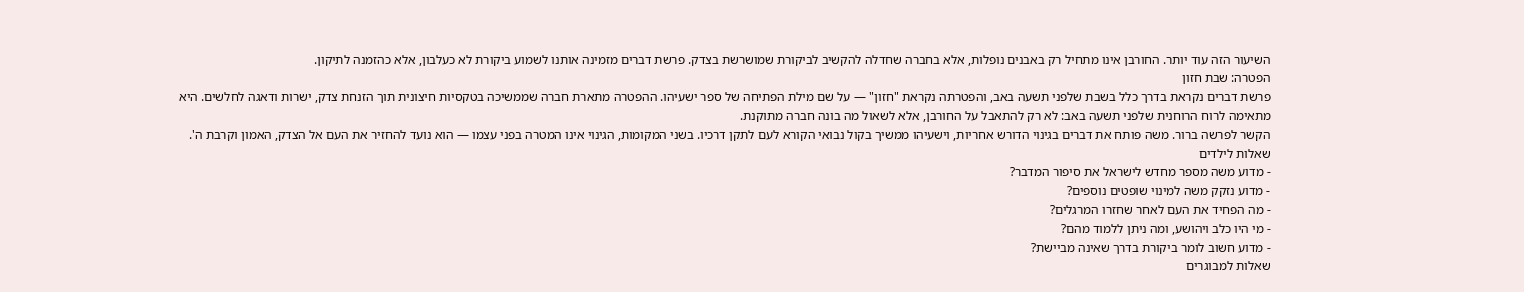השיעור הזה עוד יותר. החורבן אינו מתחיל רק באבנים נופלות, אלא בחברה שחדלה להקשיב לביקורת שמושרשת בצדק. פרשת דברים מזמינה אותנו לשמוע ביקורת לא כעלבון, אלא כהזמנה לתיקון.
הפטרה: שבת חזון
פרשת דברים נקראת בדרך כלל בשבת שלפני תשעה באב, והפטרתה נקראת "חזון" — על שם מילת הפתיחה של ספר ישעיהו. ההפטרה מתארת חברה שממשיכה בטקסיות חיצונית תוך הזנחת צדק, ישרות ודאגה לחלשים. היא מתאימה לרוח הרוחנית שלפני תשעה באב: לא רק להתאבל על החורבן, אלא לשאול מה בונה חברה מתוקנת.
הקשר לפרשה ברור. משה פותח את דברים בגינוי הדורש אחריות, וישעיהו ממשיך בקול נבואי הקורא לעם לתקן דרכיו. בשני המקומות, הגינוי אינו המטרה בפני עצמו — הוא נועד להחזיר את העם אל הצדק, האמון וקרבת ה'.
שאלות לילדים
- מדוע משה מספר מחדש לישראל את סיפור המדבר?
- מדוע נזקק משה למינוי שופטים נוספים?
- מה הפחיד את העם לאחר שחזרו המרגלים?
- מי היו כלב ויהושע, ומה ניתן ללמוד מהם?
- מדוע חשוב לומר ביקורת בדרך שאינה מביישת?
שאלות למבוגרים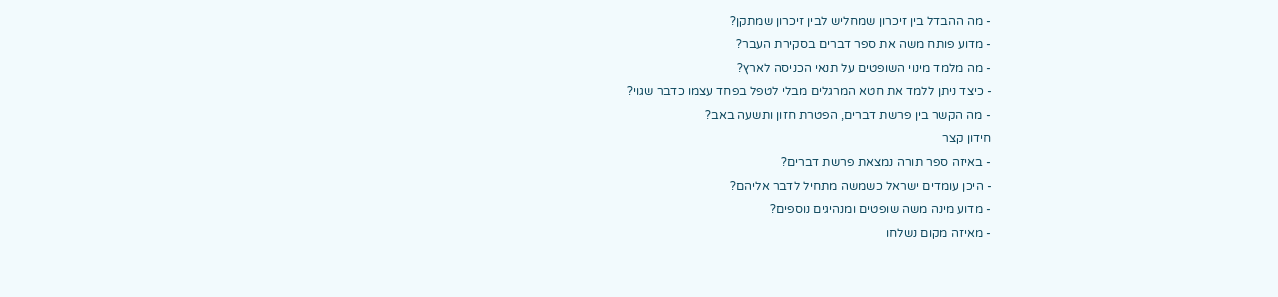- מה ההבדל בין זיכרון שמחליש לבין זיכרון שמתקן?
- מדוע פותח משה את ספר דברים בסקירת העבר?
- מה מלמד מינוי השופטים על תנאי הכניסה לארץ?
- כיצד ניתן ללמד את חטא המרגלים מבלי לטפל בפחד עצמו כדבר שגוי?
- מה הקשר בין פרשת דברים, הפטרת חזון ותשעה באב?
חידון קצר
- באיזה ספר תורה נמצאת פרשת דברים?
- היכן עומדים ישראל כשמשה מתחיל לדבר אליהם?
- מדוע מינה משה שופטים ומנהיגים נוספים?
- מאיזה מקום נשלחו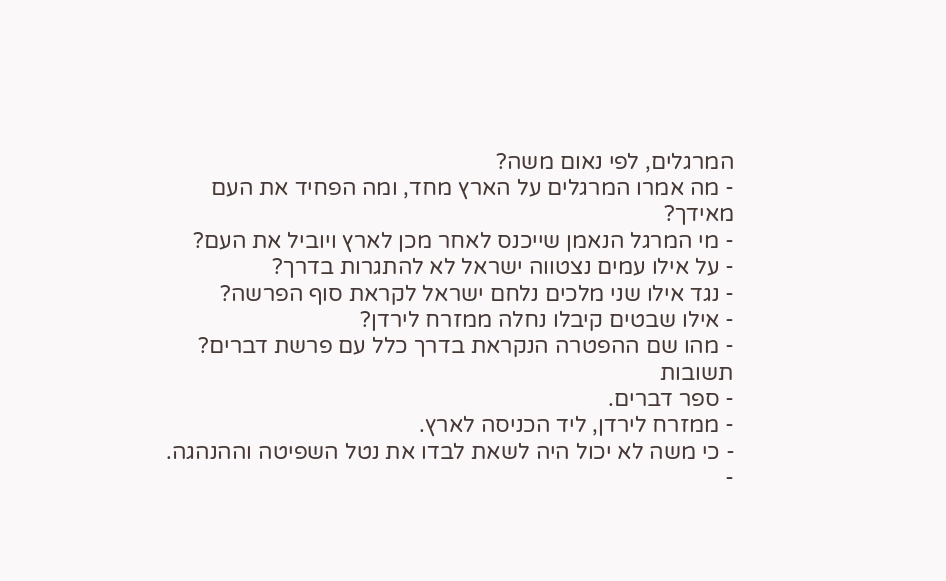המרגלים, לפי נאום משה?
- מה אמרו המרגלים על הארץ מחד, ומה הפחיד את העם מאידך?
- מי המרגל הנאמן שייכנס לאחר מכן לארץ ויוביל את העם?
- על אילו עמים נצטווה ישראל לא להתגרות בדרך?
- נגד אילו שני מלכים נלחם ישראל לקראת סוף הפרשה?
- אילו שבטים קיבלו נחלה ממזרח לירדן?
- מהו שם ההפטרה הנקראת בדרך כלל עם פרשת דברים?
תשובות
- ספר דברים.
- ממזרח לירדן, ליד הכניסה לארץ.
- כי משה לא יכול היה לשאת לבדו את נטל השפיטה וההנהגה.
-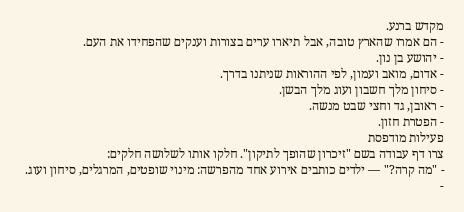מקדש ברנע.
- הם אמרו שהארץ טובה, אבל תיארו ערים בצורות וענקים שהפחידו את העם.
- יהושע בן נון.
- אדום, מואב ועמון, לפי ההוראות שניתנו בדרך.
- סיחון מלך חשבון ועוג מלך הבשן.
- ראובן, גד וחצי שבט מנשה.
- הפטרת חזון.
פעילות מודפסת
צרו דף עבודה בשם "זיכרון שהופך לתיקון". חלקו אותו לשלושה חלקים:
- "מה קרה?" — ילדים כותבים אירוע אחד מהפרשה: מינוי שופטים, המרגלים, סיחון ועוג.
-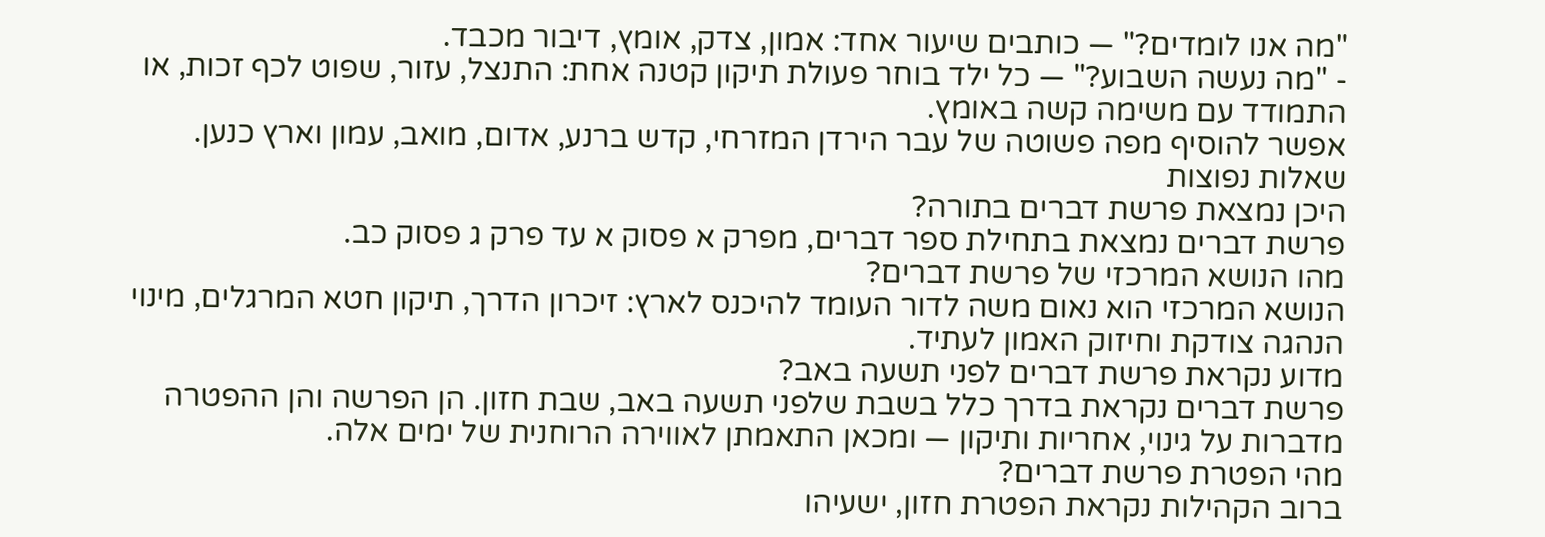"מה אנו לומדים?" — כותבים שיעור אחד: אמון, צדק, אומץ, דיבור מכבד.
- "מה נעשה השבוע?" — כל ילד בוחר פעולת תיקון קטנה אחת: התנצל, עזור, שפוט לכף זכות, או התמודד עם משימה קשה באומץ.
אפשר להוסיף מפה פשוטה של עבר הירדן המזרחי, קדש ברנע, אדום, מואב, עמון וארץ כנען.
שאלות נפוצות
היכן נמצאת פרשת דברים בתורה?
פרשת דברים נמצאת בתחילת ספר דברים, מפרק א פסוק א עד פרק ג פסוק כב.
מהו הנושא המרכזי של פרשת דברים?
הנושא המרכזי הוא נאום משה לדור העומד להיכנס לארץ: זיכרון הדרך, תיקון חטא המרגלים, מינוי הנהגה צודקת וחיזוק האמון לעתיד.
מדוע נקראת פרשת דברים לפני תשעה באב?
פרשת דברים נקראת בדרך כלל בשבת שלפני תשעה באב, שבת חזון. הן הפרשה והן ההפטרה מדברות על גינוי, אחריות ותיקון — ומכאן התאמתן לאווירה הרוחנית של ימים אלה.
מהי הפטרת פרשת דברים?
ברוב הקהילות נקראת הפטרת חזון, ישעיהו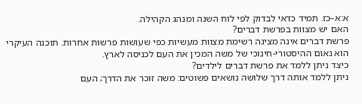א:א–כז. תמיד כדאי לבדוק לפי לוח השנה ומנהג הקהילה.
האם יש מצוות בפרשת דברים?
פרשת דברים אינה מציגה רשימת מצוות מעשיות כפי שעושות פרשות אחרות. תוכנה העיקרי הוא נאום ההיסטורי-חינוכי של משה המכין את העם לכניסה לארץ.
כיצד ניתן ללמד את פרשת דברים לילדים?
ניתן ללמד אותה דרך שלושה נושאים פשוטים: משה זוכר את הדרך; העם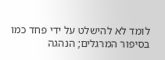לומד לא להישלט על ידי פחד כמו בסיפור המרגלים; הנהגה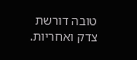טובה דורשת צדק ואחריות.